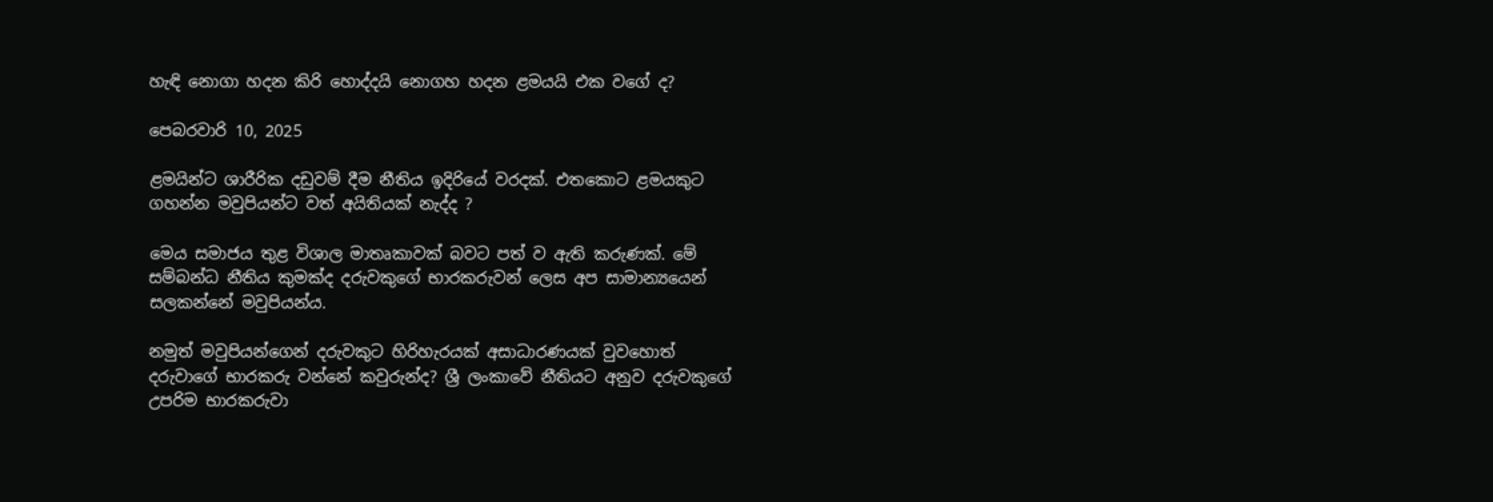හැඳි නොගා හදන කිරි හොද්දයි නොගහ හදන ළමයයි එක වගේ ද?

පෙබරවාරි 10, 2025

ළමයින්ට ශාරීරික දඩුවම් දීම නීතිය ඉදිරියේ වරදක්. එතකොට ළමයකුට ගහන්න මවුපියන්ට වත් අයිතියක් නැද්ද ?

මෙය සමාජය තුළ විශාල මාතෘකාවක් බවට පත් ව ඇති කරුණක්. මේ සම්බන්ධ නීතිය කුමක්ද‍ දරුවකුගේ භාරකරුවන් ලෙස අප සාමාන්‍යයෙන් සලකන්නේ මවුපියන්ය.

නමුත් මවුපියන්ගෙන් දරුවකුට හිරිහැරයක් අසාධාරණයක් වුවහොත් දරුවාගේ භාරකරු වන්නේ කවුරුන්ද? ශ්‍රී ලංකාවේ නීතියට අනුව දරුවකුගේ උපරිම භාරකරුවා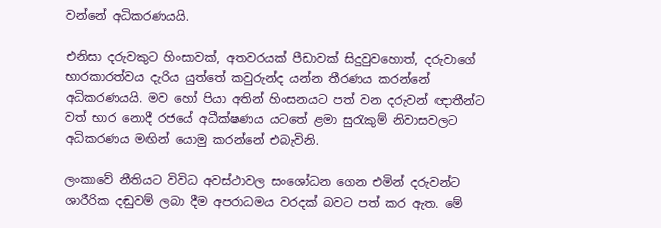වන්නේ අධිකරණයයි.

එනිසා දරුවකුට හිංසාවක්, අතවරයක් පීඩාවක් සිදුවුවහොත්, දරුවාගේ භාරකාරත්වය දැරිය යුත්තේ කවුරුන්ද යන්න තීරණය කරන්නේ අධිකරණයයි. මව හෝ පියා අතින් හිංසනයට පත් වන දරුවන් ඥාතීන්ට වත් භාර නොදී රජයේ අධීක්ෂණය යටතේ ළමා සුරැකුම් නිවාසවලට අධිකරණය මඟින් යොමු කරන්නේ එබැවිනි.

ලංකාවේ නීතියට විවිධ අවස්ථාවල සංශෝධන ගෙන එමින් දරුවන්ට ශාරීරික දඬුවම් ලබා දීම අපරාධමය වරදක් බවට පත් කර ඇත. මේ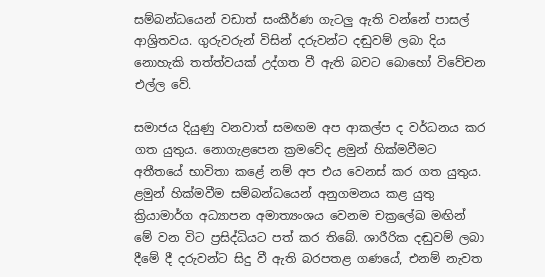සම්බන්ධයෙන් වඩාත් සංකීර්ණ ගැටලු ඇති වන්නේ පාසල් ආශ්‍රිතවය. ගුරුවරුන් විසින් දරුවන්ට දඬුවම් ලබා දිය නොහැකි තත්ත්වයක් උද්ගත වී ඇති බවට බොහෝ විවේචන එල්ල වේ.

සමාජය දියුණු වනවාත් සමඟම අප ආකල්ප ද වර්ධනය කර ගත යුතුය. නොගැළපෙන ක්‍රමවේද ළමුන් හික්මවීමට අතීතයේ භාවිතා කළේ නම් අප එය වෙනස් කර ගත යුතුය. ළමුන් හික්මවීම සම්බන්ධයෙන් අනුගමනය කළ යුතු ක්‍රියාමාර්ග අධ්‍යාපන අමාත්‍යංශය වෙනම චක්‍රලේඛ මඟින් මේ වන විට ප්‍රසිද්ධියට පත් කර තිබේ. ශාරීරික දඬුවම් ලබා දීමේ දී දරුවන්ට සිදු වී ඇති බරපතළ ගණයේ, එනම් නැවත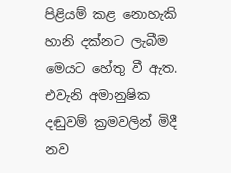පිළියම් කළ නොහැකි හානි දක්නට ලැබීම මෙයට හේතු වී ඇත. එවැනි අමානුෂික දඬුවම් ක්‍රමවලින් මිදී නව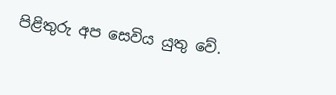පිළිතුරු අප සෙවිය යුතු වේ.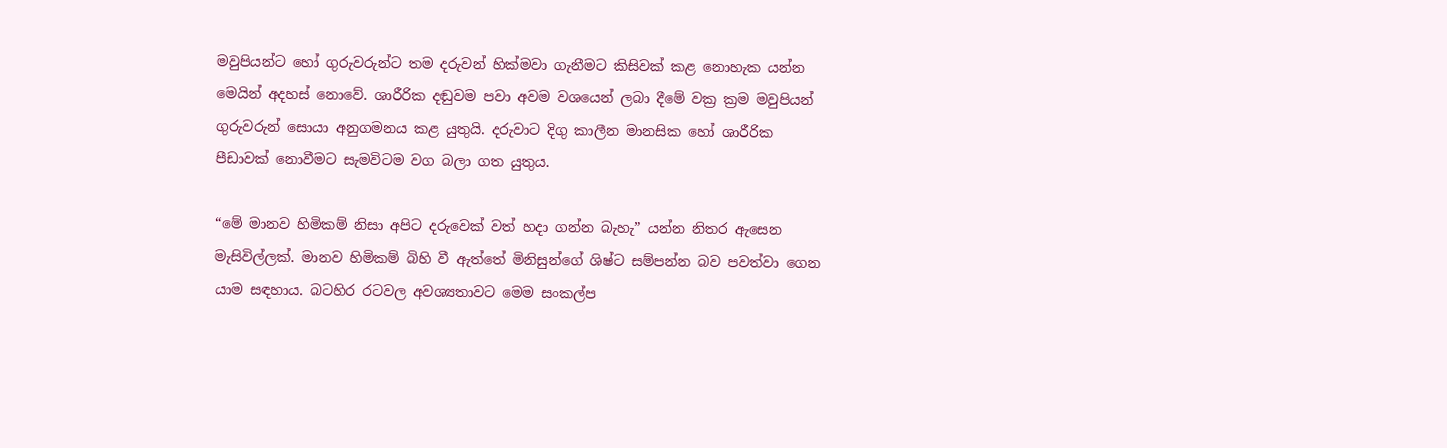මවුපියන්ට හෝ ගුරුවරුන්ට තම දරුවන් හික්මවා ගැනීමට කිසිවක් කළ නොහැක යන්න මෙයින් අදහස් නොවේ. ශාරීරික දඬුවම පවා අවම වශයෙන් ලබා දීමේ වක්‍ර ක්‍රම මවුපියන් ගුරුවරුන් සොයා අනුගමනය කළ යුතුයි. දරුවාට දිගු කාලීන මානසික හෝ ශාරීරික පීඩාවක් නොවීමට සැමවිටම වග බලා ගත යුතුය.

“මේ මානව හිමිකම් නිසා අපිට දරුවෙක් වත් හදා ගන්න බැහැ” යන්න නිතර ඇසෙන මැසිවිල්ලක්. මානව හිමිකම් බිහි වී ඇත්තේ මිනිසුන්ගේ ශිෂ්ට සම්පන්න බව පවත්වා ගෙන යාම සඳහාය. බටහිර රටවල අවශ්‍යතාවට මෙම සංකල්ප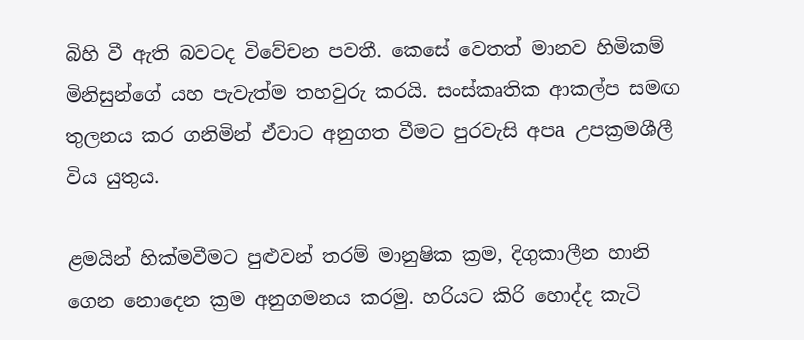බිහි වී ඇති බවටද විවේචන පවතී. කෙසේ වෙතත් මානව හිමිකම් මිනිසුන්ගේ යහ පැවැත්ම තහවුරු කරයි. සංස්කෘතික ආකල්ප සමඟ තුලනය කර ගනිමින් ඒවාට අනුගත වීමට පුරවැසි අපa උපක්‍රමශීලී විය යුතුය.

ළමයින් හික්මවීමට පුළුවන් තරම් මානුෂික ක්‍රම, දිගුකාලීන හානි ගෙන නොදෙන ක්‍රම අනුගමනය කරමු. හරියට කිරි හොද්ද කැටි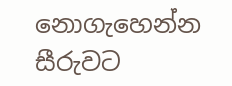නොගැහෙන්න සීරුවට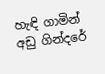හැඳි ගාමින් අඩු ගින්දරේ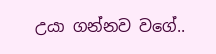උයා ගන්නව වගේ..